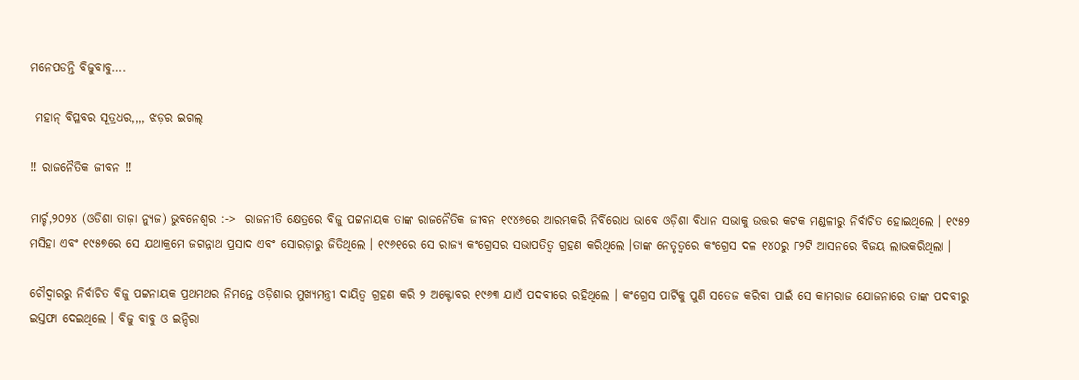ମନେପଡନ୍ତି ବିଜୁବାବୁ….

 ମହାନ୍ ବିପ୍ଳବର ସୂତ୍ରଧର,,,, ଝଡ଼ର ଇଗଲ୍

‼ ରାଜନୈତିକ ଜୀବନ ‼

ମାର୍ଚ୍ଚ,୨୦୨୪ (ଓଡିଶା ତାଜ଼ା ନ୍ୟୁଜ) ଭୁବନେଶ୍ୱର :->  ରାଜନୀତି କ୍ଷେତ୍ରରେ ବିଜୁ ପଟ୍ଟନାୟକ ତାଙ୍କ ରାଜନୈତିକ ଜୀବନ ୧୯୪୬ରେ ଆରମ୍ଭକରି ନିର୍ବିରୋଧ ଭାବେ ଓଡ଼ିଶା ବିଧାନ ସଭାକୁ ଉତ୍ତର କଟକ ମଣ୍ଡଳୀରୁ ନିର୍ବାଚିତ ହୋଇଥିଲେ । ୧୯୫୨ ମସିହା ଏବଂ ୧୯୫୭ରେ ସେ ଯଥାକ୍ରମେ ଜଗନ୍ନାଥ ପ୍ରସାଦ ଏବଂ ସୋରଡ଼ାରୁ ଜିତିଥିଲେ । ୧୯୬୧ରେ ସେ ରାଜ୍ୟ କଂଗ୍ରେସର ସଭାପତିତ୍ୱ ଗ୍ରହଣ କରିଥିଲେ ।ତାଙ୍କ ନେତୃତ୍ୱରେ କଂଗ୍ରେସ ଦଳ ୧୪୦ରୁ ୮୨ଟି ଆସନରେ ବିଜୟ ଲାଭକରିଥିଲା ।

ଚୌଦ୍ୱାରରୁ ନିର୍ବାଚିତ ବିଜୁ ପଟ୍ଟନାୟକ ପ୍ରଥମଥର ନିମନ୍ତେ ଓଡ଼ିଶାର ମୁଖ୍ୟମନ୍ତ୍ରୀ ଦାୟିତ୍ୱ ଗ୍ରହଣ କରି ୨ ଅକ୍ଟୋବର ୧୯୬୩ ଯାଏଁ ପଦବୀରେ ରହିଥିଲେ । କଂଗ୍ରେସ ପାର୍ଟିକୁ ପୁଣି ସତେଜ କରିବା ପାଇଁ ସେ କାମରାଜ ଯୋଜନାରେ ତାଙ୍କ ପଦବୀରୁ ଇସ୍ତଫା ଦେଇଥିଲେ । ବିଜୁ ବାବୁ ଓ ଇନ୍ଦିରା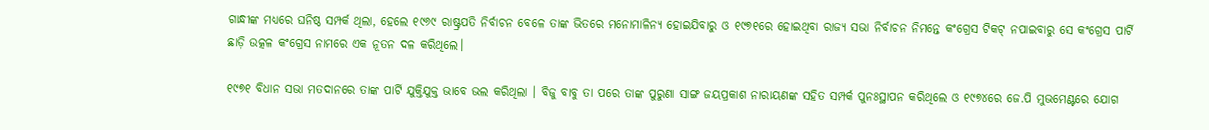ଗାନ୍ଧୀଙ୍କ ମଧ୍ୟରେ ଘନିଷ୍ଠ ସମ୍ପର୍କ ଥିଲା, ହେଲେ ୧୯୬୯ ରାଷ୍ଟ୍ରପତି ନିର୍ବାଚନ ବେଳେ ତାଙ୍କ ଭିତରେ ମନୋମାଳିନ୍ୟ ହୋଇଯିବାରୁ ଓ ୧୯୭୧ରେ ହୋଇଥିବା ରାଜ୍ୟ ସଭା ନିର୍ବାଚନ ନିମନ୍ତେ କଂଗ୍ରେସ ଟିକଟ୍ ନପାଇବାରୁ ସେ କଂଗ୍ରେସ ପାର୍ଟି ଛାଡ଼ି ଉତ୍କଳ କଂଗ୍ରେସ ନାମରେ ଏକ ନୂତନ ଦଳ କରିଥିଲେ।

୧୯୭୧ ବିଧାନ ସଭା ମତଦାନରେ ତାଙ୍କ ପାର୍ଟି ଯୁକ୍ତିଯୁକ୍ତ ଭାବେ ଭଲ କରିଥିଲା । ବିଜୁ ବାବୁ ତା ପରେ ତାଙ୍କ ପୁରୁଣା ସାଙ୍ଗ ଜୟପ୍ରକାଶ ନାରାୟଣଙ୍କ ସହିତ ସମ୍ପର୍କ ପୁନଃସ୍ଥାପନ କରିଥିଲେ ଓ ୧୯୭୪ରେ ଜେ.ପି ମୁଭମେଣ୍ଟରେ ଯୋଗ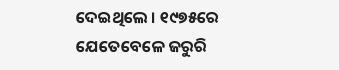ଦେଇଥିଲେ । ୧୯୭୫ରେ ଯେତେବେଳେ ଜରୁରି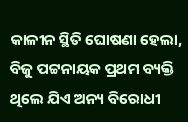କାଳୀନ ସ୍ଥିତି ଘୋଷଣା ହେଲା, ବିଜୁ ପଟ୍ଟନାୟକ ପ୍ରଥମ ବ୍ୟକ୍ତି ଥିଲେ ଯିଏ ଅନ୍ୟ ବିରୋଧୀ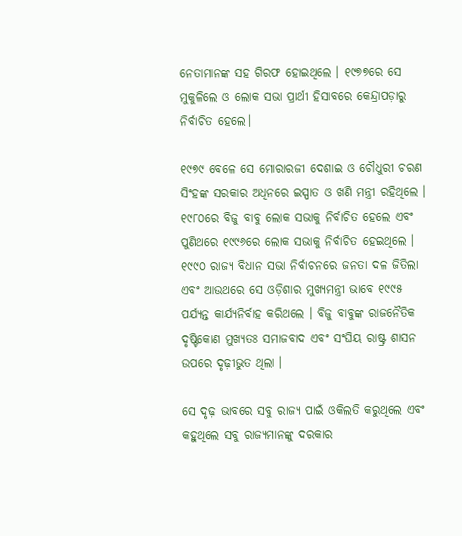ନେତାମାନଙ୍କ ସହ ଗିରଫ ହୋଇଥିଲେ । ୧୯୭୭ରେ ସେ ମୁକୁଳିଲେ ଓ ଲୋକ ସଭା ପ୍ରାର୍ଥୀ ହିସାବରେ କେନ୍ଦ୍ରାପଡ଼ାରୁ ନିର୍ବାଚିତ ହେଲେ।

୧୯୭୯ ବେଳେ ସେ ମୋରାରଜୀ ଦେଶାଇ ଓ ଚୌଧୁରୀ ଚରଣ ସିଂହଙ୍କ ସରକାର ଅଧିନରେ ଇସ୍ପାତ ଓ ଖଣି ମନ୍ତ୍ରୀ ରହିଥିଲେ । ୧୯୮୦ରେ ବିଜୁ ବାବୁ ଲୋକ ସଭାକୁ ନିର୍ବାଚିତ ହେଲେ ଏବଂ ପୁଣିଥରେ ୧୯୯୬ରେ ଲୋକ ସଭାକୁ ନିର୍ବାଚିତ ହେଇଥିଲେ । ୧୯୯୦ ରାଜ୍ୟ ବିଧାନ ସଭା ନିର୍ବାଚନରେ ଜନତା ଦଳ ଜିତିଲା ଏବଂ ଆଉଥରେ ସେ ଓଡ଼ିଶାର ମୁଖ୍ୟମନ୍ତ୍ରୀ ଭାବେ ୧୯୯୫ ପର୍ଯ୍ୟନ୍ତ କାର୍ଯ୍ୟନିର୍ବାହ କରିଥଲେ । ବିଜୁ ବାବୁଙ୍କ ରାଜନୈତିକ ଦୃଷ୍ଟିକୋଣ ମୁଖ୍ୟତଃ ସମାଜବାଦ ଏବଂ ସଂଘିୟ ରାଷ୍ଟ୍ର ଶାସନ ଉପରେ ଦୃଢ଼ୀଭୁତ ଥିଲା ।

ସେ ଦୃଢ଼ ଭାବରେ ସବୁ ରାଜ୍ୟ ପାଇଁ ଓକିଲତି କରୁଥିଲେ ଏବଂ କହୁଥିଲେ ସବୁ ରାଜ୍ୟମାନଙ୍କୁ ଦରକାର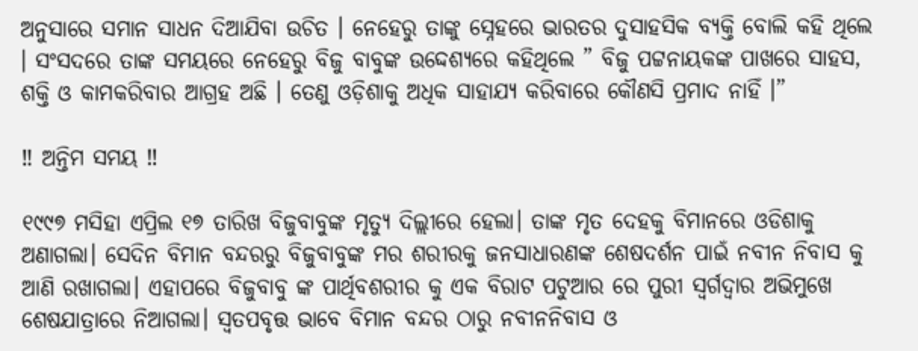ଅନୁସାରେ ସମାନ ସାଧନ ଦିଆଯିବା ଉଚିତ । ନେହେରୁ ତାଙ୍କୁ ସ୍ନେହରେ ଭାରତର ଦୁସାହସିକ ବ୍ୟକ୍ତି ବୋଲି କହି ଥିଲେ । ସଂସଦରେ ତାଙ୍କ ସମୟରେ ନେହେରୁ ବିଜୁ ବାବୁଙ୍କ ଉଦ୍ଦେଶ୍ୟରେ କହିଥିଲେ ” ବିଜୁ ପଟ୍ଟନାୟକଙ୍କ ପାଖରେ ସାହସ, ଶକ୍ତି ଓ କାମକରିବାର ଆଗ୍ରହ ଅଛି । ତେଣୁ ଓଡ଼ିଶାକୁ ଅଧିକ ସାହାଯ୍ୟ କରିବାରେ କୌଣସି ପ୍ରମାଦ ନାହିଁ ।”

‼ ଅନ୍ତିମ ସମୟ ‼

୧୯୯୭ ମସିହା ଏପ୍ରିଲ ୧୭ ତାରିଖ ବିଜୁବାବୁଙ୍କ ମୃତ୍ୟୁ ଦିଲ୍ଲୀରେ ହେଲା। ତାଙ୍କ ମୃତ ଦେହକୁ ବିମାନରେ ଓଡିଶାକୁ ଅଣାଗଲା। ସେଦିନ ବିମାନ ବନ୍ଦରରୁ ବିଜୁବାବୁଙ୍କ ମର ଶରୀରକୁ ଜନସାଧାରଣଙ୍କ ଶେଷଦର୍ଶନ ପାଇଁ ନବୀନ ନିବାସ କୁ ଆଣି ରଖାଗଲା। ଏହାପରେ ବିଜୁବାବୁ ଙ୍କ ପାର୍ଥିବଶରୀର କୁ ଏକ ବିରାଟ ପଟୁଆର ରେ ପୁରୀ ସ୍ୱର୍ଗଦ୍ୱାର ଅଭିମୁଖେ ଶେଷଯାତ୍ରାରେ ନିଆଗଲା। ସ୍ୱତପବୃତ୍ତ ଭାବେ ବିମାନ ବନ୍ଦର ଠାରୁ ନବୀନନିବାସ ଓ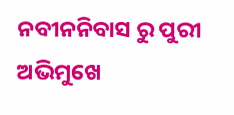ନବୀନନିବାସ ରୁ ପୁରୀ ଅଭିମୁଖେ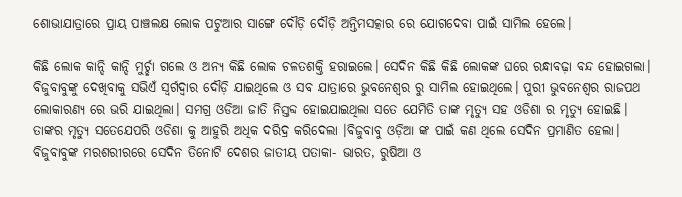ଶୋଭାଯାତ୍ରାରେ ପ୍ରାୟ ପାଞ୍ଚଲକ୍ଷ ଲୋକ ପଟୁଆର ସାଙ୍ଗେ ଦୌଡ଼ି ଦୌଡ଼ି ଅନ୍ତିମସତ୍କାର ରେ ଯୋଗଦେବା ପାଇଁ ସାମିଲ ହେଲେ।

କିଛି ଲୋକ କାନ୍ଦି କାନ୍ଦି ମୁର୍ଚ୍ଛା ଗଲେ ଓ ଅନ୍ୟ କିଛି ଲୋକ ଚଳତଶକ୍ତି ହରାଇଲେ। ସେଦିନ କିଛି କିଛି ଲୋକଙ୍କ ଘରେ ରନ୍ଧାବଢ଼ା ବନ୍ଦ ହୋଇଗଲା। ବିଜୁବାବୁଙ୍କୁ ଦେଖିବାକୁ ସଭିଏଁ ସ୍ୱର୍ଗଦ୍ୱାର ଦୌଡ଼ି ଯାଇଥିଲେ ଓ ସବ ଯାତ୍ରାରେ ଭୁବନେଶ୍ୱର ରୁ ସାମିଲ ହୋଇଥିଲେ। ପୁରୀ ଭୁବନେଶ୍ୱର ରାଜପଥ ଲୋକାରଣ୍ୟ ରେ ଭରି ଯାଇଥିଲା। ସମଗ୍ର ଓଡିଆ ଜାତି ନିସ୍ତବ୍ଦ ହୋଇଯାଇଥିଲା ସତେ ଯେମିତି ତାଙ୍କ ମୃତ୍ୟୁ ସହ ଓଡିଶା ର ମୃତ୍ୟୁ ହୋଇଛି। ତାଙ୍କର ମୃତ୍ୟୁ ସତେଯେପରି ଓଡିଶା କୁ ଆହୁରି ଅଧିକ ଦରିଦ୍ର କରିଦେଲା ।ବିଜୁବାବୁ ଓଡ଼ିଆ ଙ୍କ ପାଇଁ କଣ ଥିଲେ ସେଦିନ ପ୍ରମାଣିତ ହେଲା। ବିଜୁବାବୁଙ୍କ ମରଶରୀରରେ ସେଦିନ ତିନୋଟି ଦେଶର ଜାତୀୟ ପତାକା- ଭାରତ, ରୁଷିଆ ଓ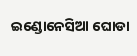ଇଣ୍ଡୋନେସିଆ ଘୋଡା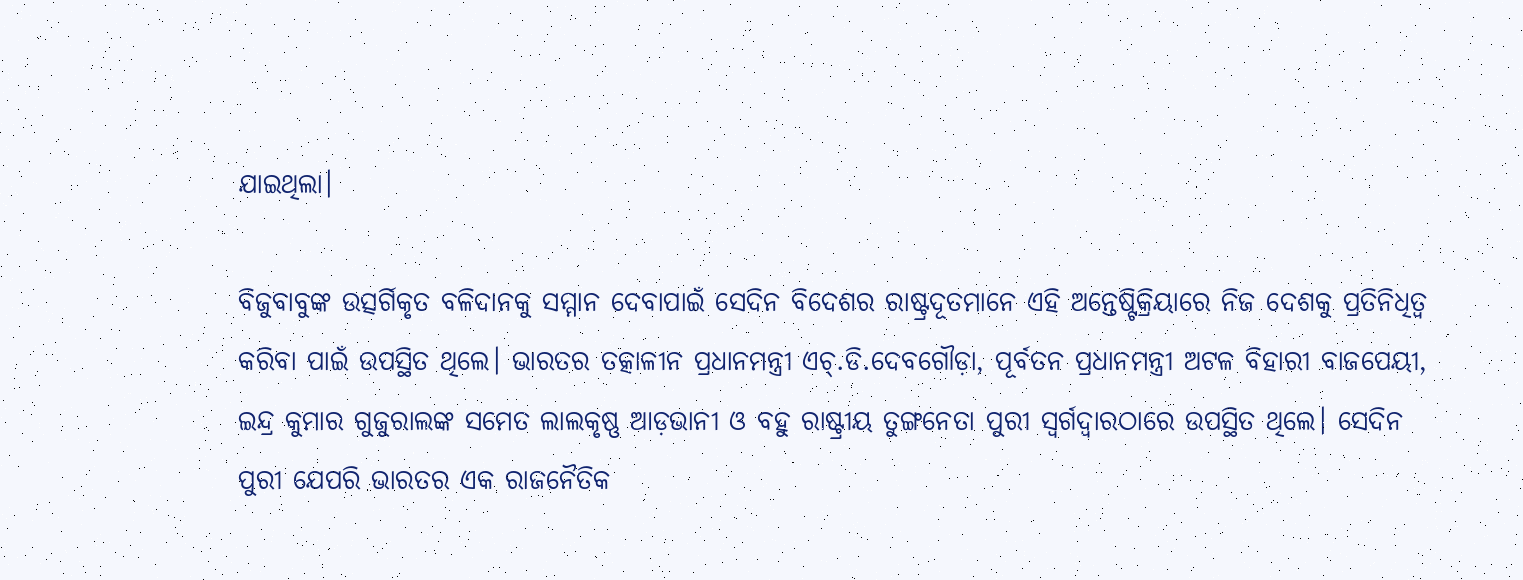ଯାଇଥିଲା।

ବିଜୁବାବୁଙ୍କ ଉତ୍ସର୍ଗିକୃତ ବଳିଦାନକୁ ସମ୍ମାନ ଦେବାପାଇଁ ସେଦିନ ବିଦେଶର ରାଷ୍ଟ୍ରଦୂତମାନେ ଏହି ଅନ୍ତେଷ୍ଟିକ୍ରିୟାରେ ନିଜ ଦେଶକୁ ପ୍ରତିନିଧିତ୍ଵ କରିବା ପାଇଁ ଉପସ୍ଥିତ ଥିଲେ। ଭାରତର ତତ୍କାଳୀନ ପ୍ରଧାନମନ୍ତ୍ରୀ ଏଚ୍.ଡି.ଦେବଗୌଡ଼ା, ପୂର୍ବତନ ପ୍ରଧାନମନ୍ତ୍ରୀ ଅଟଳ ବିହାରୀ ବାଜପେୟୀ, ଇନ୍ଦ୍ର କୁମାର ଗୁଜୁରାଲଙ୍କ ସମେତ ଲାଲକୃଷ୍ଣ ଆଡ଼ଭାନୀ ଓ ବହୁ ରାଷ୍ଟ୍ରୀୟ ତୁଙ୍ଗନେତା ପୁରୀ ସ୍ୱର୍ଗଦ୍ୱାରଠାରେ ଉପସ୍ଥିତ ଥିଲେ। ସେଦିନ ପୁରୀ ଯେପରି ଭାରତର ଏକ ରାଜନୈତିକ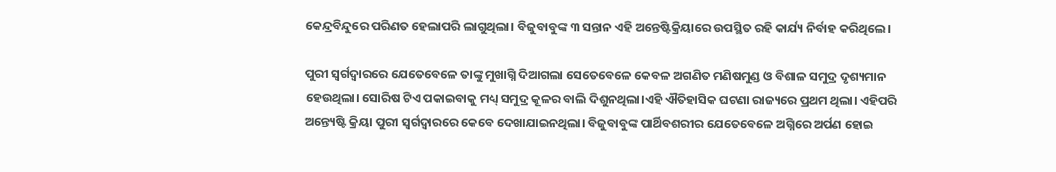କେନ୍ଦ୍ରବିନ୍ଦୁରେ ପରିଣତ ହେଲାପରି ଲାଗୁଥିଲା। ବିଜୁବାବୁଙ୍କ ୩ ସନ୍ତାନ ଏହି ଅନ୍ତେଷ୍ଟିକ୍ରିୟାରେ ଉପସ୍ଥିତ ରହି କାର୍ଯ୍ୟ ନିର୍ବାହ କରିଥିଲେ।

ପୁରୀ ସ୍ୱର୍ଗଦ୍ୱାରରେ ଯେତେବେଳେ ତାଙ୍କୁ ମୁଖାଗ୍ନି ଦିଆଗଲା ସେତେବେଳେ କେବଳ ଅଗଣିତ ମଣିଷମୁଣ୍ଡ ଓ ବିଶାଳ ସମୁଦ୍ର ଦୃଶ୍ୟମାନ ହେଉଥିଲା। ସୋରିଷ ଟିଏ ପକାଇବାକୁ ମଧ୍ୟ୍ ସମୁଦ୍ର କୂଳର ବାଲି ଦିଶୁନଥିଲା।ଏହି ଐତିହାସିକ ଘଟଣା ରାଜ୍ୟରେ ପ୍ରଥମ ଥିଲା। ଏହିପରି ଅନ୍ତ୍ୟେଷ୍ଟି କ୍ରିୟା ପୁରୀ ସ୍ୱର୍ଗଦ୍ୱାରରେ କେବେ ଦେଖାଯାଇନଥିଲା। ବିଜୁବାବୁଙ୍କ ପାର୍ଥିବଶରୀର ଯେତେବେଳେ ଅଗ୍ନିରେ ଅର୍ପଣ ହୋଇ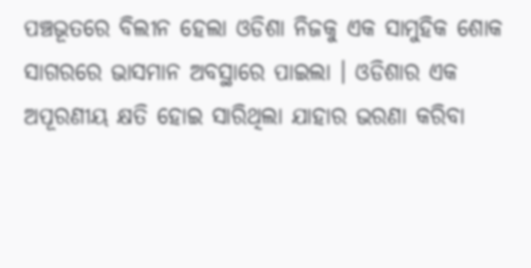ପଞ୍ଚଭୂତରେ ବିଲୀନ ହେଲା ଓଡିଶା ନିଜକୁ ଏକ ସାମୁହିକ ଶୋକ ସାଗରରେ ଭାସମାନ ଅବସ୍ଥାରେ ପାଇଲା । ଓଡିଶାର ଏକ ଅପୂରଣୀୟ କ୍ଷତି ହୋଇ ସାରିଥିଲା ଯାହାର ଭରଣା କରିବା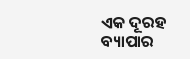ଏକ ଦୂରହ ବ୍ୟାପାର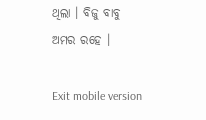ଥିଲା । ବିଜୁ ବାବୁ ଅମର ରହେ ।

Exit mobile version